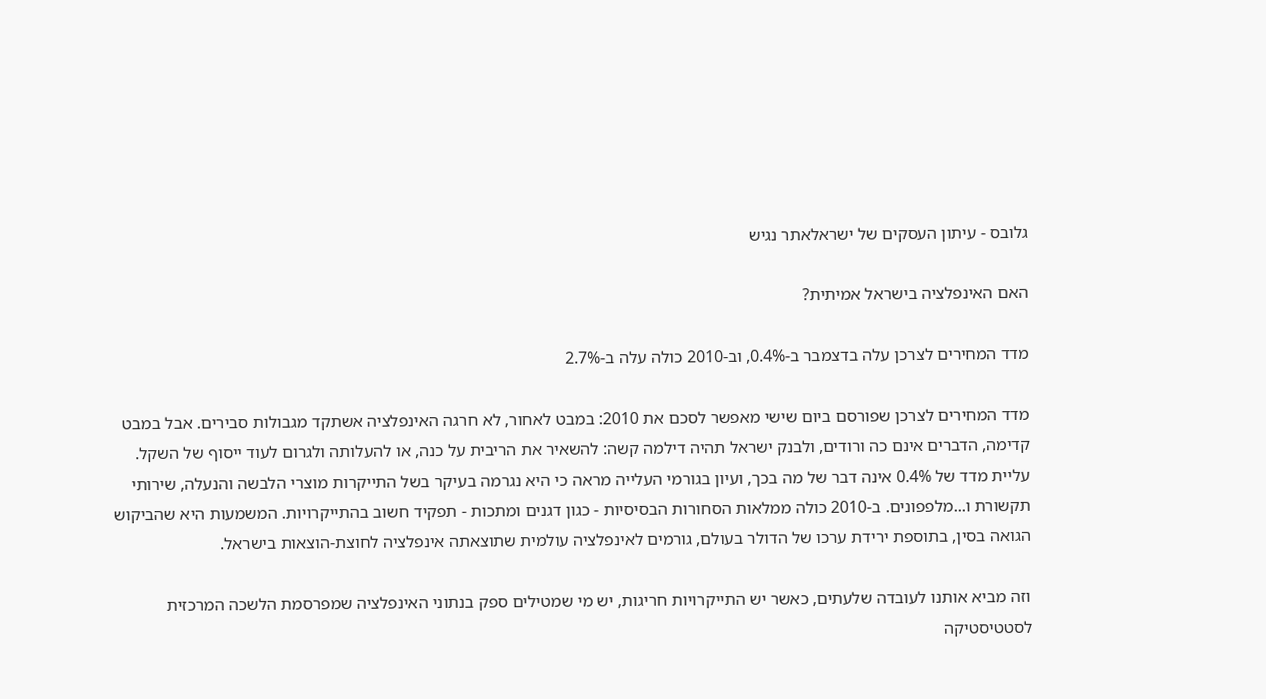גלובס - עיתון העסקים של ישראלאתר נגיש

האם האינפלציה בישראל אמיתית?

מדד המחירים לצרכן עלה בדצמבר ב-0.4%, וב-2010 כולה עלה ב-2.7%

מדד המחירים לצרכן שפורסם ביום שישי מאפשר לסכם את 2010: במבט לאחור, לא חרגה האינפלציה אשתקד מגבולות סבירים. אבל במבט קדימה, הדברים אינם כה ורודים, ולבנק ישראל תהיה דילמה קשה: להשאיר את הריבית על כנה, או להעלותה ולגרום לעוד ייסוף של השקל. עליית מדד של 0.4% אינה דבר של מה בכך, ועיון בגורמי העלייה מראה כי היא נגרמה בעיקר בשל התייקרות מוצרי הלבשה והנעלה, שירותי תקשורת ו...מלפפונים. ב-2010 כולה ממלאות הסחורות הבסיסיות - כגון דגנים ומתכות - תפקיד חשוב בהתייקרויות. המשמעות היא שהביקוש הגואה בסין, בתוספת ירידת ערכו של הדולר בעולם, גורמים לאינפלציה עולמית שתוצאתה אינפלציה לחוצת-הוצאות בישראל.

וזה מביא אותנו לעובדה שלעתים, כאשר יש התייקרויות חריגות, יש מי שמטילים ספק בנתוני האינפלציה שמפרסמת הלשכה המרכזית לסטטיסטיקה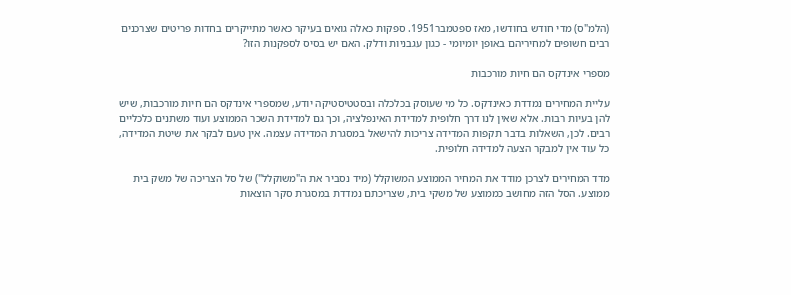(הלמ"ס) מדי חודש בחודשו, מאז ספטמבר1951. ספקות כאלה גואים בעיקר כאשר מתייקרים בחדות פריטים שצרכנים רבים חשופים למחיריהם באופן יומיומי - כגון עגבניות ודלק. האם יש בסיס לספקנות הזו?

מספרי אינדקס הם חיות מורכבות

עליית המחירים נמדדת כאינדקס. כל מי שעוסק בכלכלה ובסטטיסטיקה יודע, שמספרי אינדקס הם חיות מורכבות, שיש להן בעיות רבות. אלא שאין לנו דרך חלופית למדידת האינפלציה, וכך גם למדידת השכר הממוצע ועוד משתנים כלכליים רבים. לכן, השאלות בדבר תקפות המדידה צריכות להישאל במסגרת המדידה עצמה. אין טעם לבקר את שיטת המדידה, כל עוד אין למבקר הצעה למדידה חלופית.

מדד המחירים לצרכן מודד את המחיר הממוצע המשוקלל (מיד נסביר את ה"משוקלל") של סל הצריכה של משק בית ממוצע. הסל הזה מחושב כממוצע של משקי בית, שצריכתם נמדדת במסגרת סקר הוצאות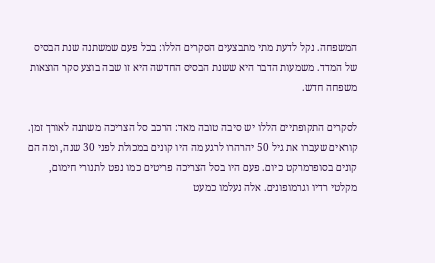המשפחה. נקל לדעת מתי מתבצעים הסקרים הללו: בכל פעם שמשתנה שנת הבסיס של המדד. משמעות הדבר היא ששנת הבסיס החדשה היא זו שבה בוצע סקר הוצאות משפחה חדש.

לסקרים התקופתיים הללו יש סיבה טובה מאד: הרכב סל הצריכה משתנה לאורך זמן. קוראים שעברו את גיל 50 יהרהרו לרגע מה היו קונים במכולת לפני 30 שנה, ומה הם קונים בסופרמרקט כיום. פעם היו בסל הצריכה פריטים כמו נפט לתנורי חימום, מקלטי רדיו וגרמופונים. אלה נעלמו כמעט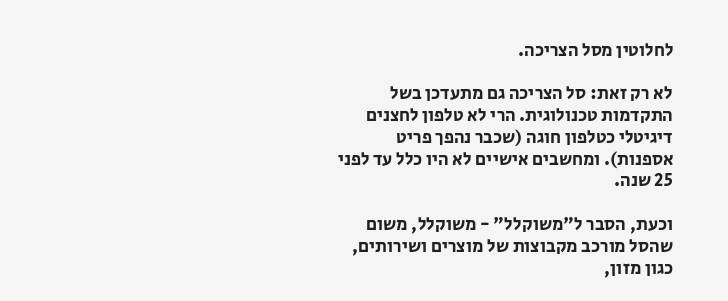לחלוטין מסל הצריכה.

לא רק זאת: סל הצריכה גם מתעדכן בשל התקדמות טכנולוגית. הרי לא טלפון לחצנים דיגיטלי כטלפון חוגה (שכבר נהפך פריט אספנות). ומחשבים אישיים לא היו כלל עד לפני 25 שנה.

וכעת, הסבר ל"משוקלל" - משוקלל, משום שהסל מורכב מקבוצות של מוצרים ושירותים, כגון מזון,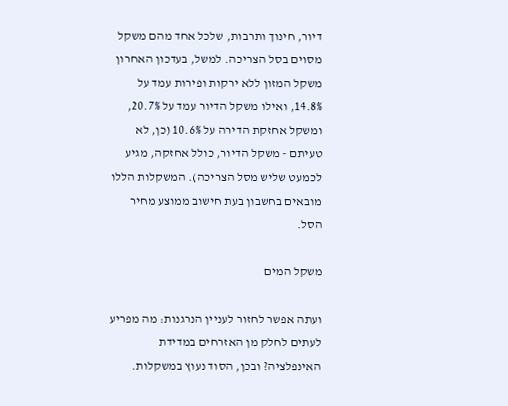דיור, חינוך ותרבות, שלכל אחד מהם משקל מסוים בסל הצריכה. למשל, בעדכון האחרון משקל המזון ללא ירקות ופירות עמד על 14.8%, ואילו משקל הדיור עמד על 20.7%, ומשקל אחזקת הדירה על 10.6% (כן, לא טעיתם - משקל הדיור, כולל אחזקה, מגיע לכמעט שליש מסל הצריכה). המשקלות הללו מובאים בחשבון בעת חישוב ממוצע מחיר הסל.

משקל המים

ועתה אפשר לחזור לעניין הנרגנות: מה מפריע לעתים לחלק מן האזרחים במדידת האינפלציה? ובכן, הסוד נעוץ במשקלות.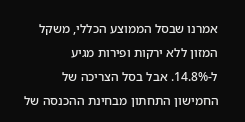אמרנו שבסל הממוצע הכללי, משקל המזון ללא ירקות ופירות מגיע ל-14.8%. אבל בסל הצריכה של החמישון התחתון מבחינת ההכנסה של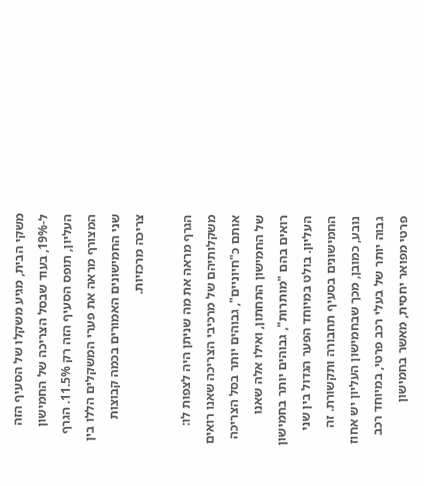משקי הבית, מגיע משקלו של הסעיף הזה ל-19%, בעוד שבסל הצריכה של החמישון העליון, תופס הסעיף הזה רק 11.5%. הגרף המצורף מראה את פערי המשקלים הללו בין שני החמישונים האמורים בכמה קבוצות צריכה מרכזיות.

הגרף מראה את מה שניתן היה לצפות לו: משקלותיהם של מרכיבי הצריכה שאנו רואים אותם כ"חיוניים", גבוהים יותר בסל הצריכה של החמישון התחתון, ואילו אלה שאנו רואים בהם "מותרות", גבוהים יותר בחמישון העליון. בולט במיוחד הפער הגדול בין שני החמישונים בסעיף תחבורה ותקשורת. זה נובע, כמובן, מכך שבחמישון העליון יש אחוז גבוה יותר של בעלי רכב פרטי, במיוחד רכב פרטי מפואר יחסית, מאשר בחמישון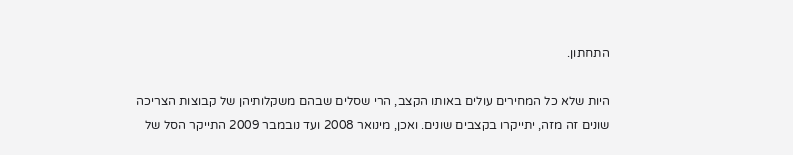התחתון.

היות שלא כל המחירים עולים באותו הקצב, הרי שסלים שבהם משקלותיהן של קבוצות הצריכה שונים זה מזה, יתייקרו בקצבים שונים. ואכן, מינואר 2008 ועד נובמבר 2009 התייקר הסל של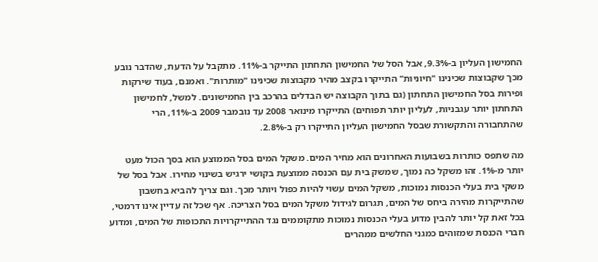החמישון העליון ב-9.3%, אבל הסל של החמישון התחתון התייקר ב-11%. מתקבל על הדעת, שהדבר נובע מכך שקבוצות שכינינו "חיוניות" התייקרו בקצב מהיר מקבוצות שכינינו "מותרות". ואמנם, בעוד שירקות ופירות בסל החמישון התחתון (גם בתוך הקבוצה יש הבדלים בהרכב בין החמישונים. למשל, לחמישון התחתון יותר עגבניות, לעליון יותר תפוחים) התייקרו מינואר 2008 עד נובמבר 2009 ב-11%, הרי שהתחבורה והתקשורת שבסל החמישון העליון התייקרו רק ב-2.8%.

מה שתפס כותרות בשבועות האחרונים הוא מחיר המים. משקל המים בסל הממוצע הוא בסך הכול מעט יותר מ-1%. זהו משקל כה נמוך, שמשק בית עם הכנסה ממוצעת בקושי ירגיש בשינוי מחירו. אבל בסל של משקי בית בעלי הכנסות נמוכות, משקל המים עשוי להיות כפול ויותר מכך. וגם צריך להביא בחשבון שהתייקרות מהירה ביחס של המים, תגרום לגידול משקל המים בסל הצריכה. אף שכל זה עדיין אינו דרמטי, בכל זאת קל יותר להבין מדוע בעלי הכנסות נמוכות מתקוממים נגד ההתייקרויות התכופות של המים, ומדוע חברי הכנסת שמזוהים כמגני החלשים ממהרים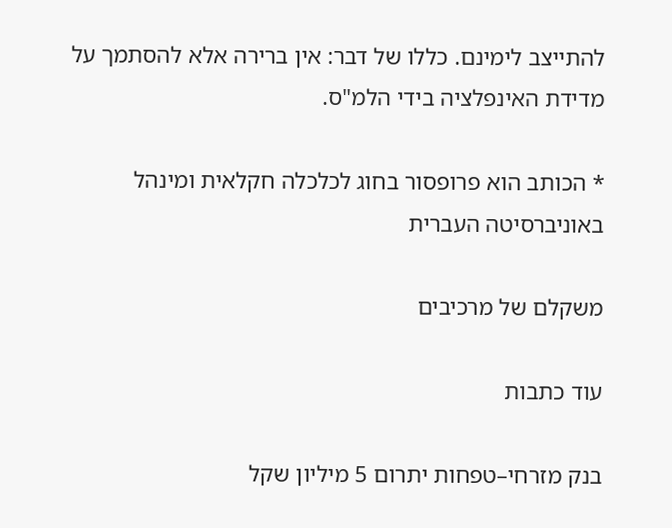להתייצב לימינם. כללו של דבר: אין ברירה אלא להסתמך על מדידת האינפלציה בידי הלמ"ס.

* הכותב הוא פרופסור בחוג לכלכלה חקלאית ומינהל באוניברסיטה העברית

משקלם של מרכיבים

עוד כתבות

בנק מזרחי–טפחות יתרום 5 מיליון שקל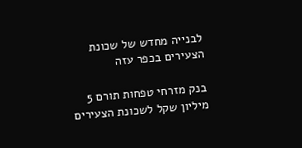לבנייה מחדש של שכונת הצעירים בכפר עזה

בנק מזרחי טפחות תורם 5 מיליון שקל לשכונת הצעירים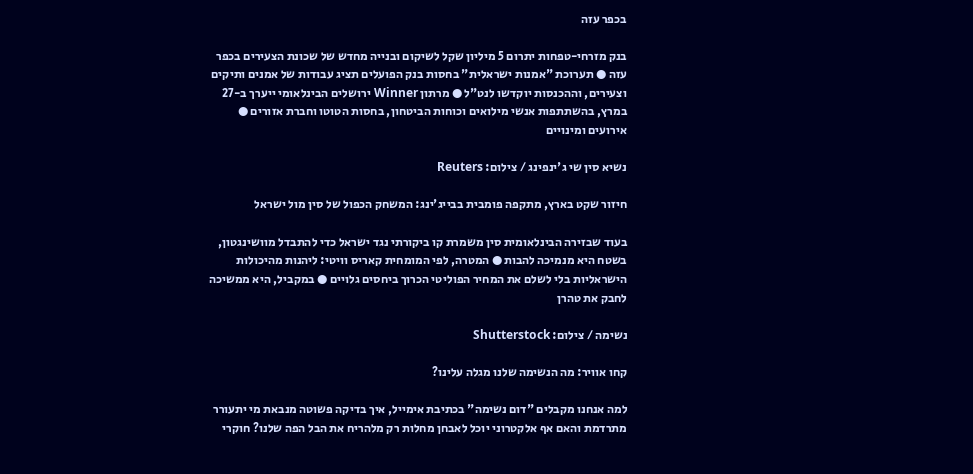בכפר עזה

בנק מזרחי-טפחות יתרום 5 מיליון שקל לשיקום ובנייה מחדש של שכונת הצעירים בכפר עזה ● תערוכת "אמנות ישראלית" בחסות בנק הפועלים תציג עבודות של אמנים ותיקים וצעירים, וההכנסות יוקדשו לנט"ל ● מרתון Winner ירושלים הבינלאומי ייערך ב-27 במרץ, בהשתתפות אנשי מילואים וכוחות הביטחון, בחסות הטוטו וחברת אזורים ● אירועים ומינויים

נשיא סין שי ג'ינפינג / צילום: Reuters

חיזור שקט בארץ, מתקפה פומבית בבייג'ינג: המשחק הכפול של סין מול ישראל

בעוד שבזירה הבינלאומית סין משמרת קו ביקורתי נגד ישראל כדי להתבדל מוושינגטון, בשטח היא מנמיכה להבות ● המטרה, לפי המומחית קאריס וויטי: ליהנות מהיכולות הישראליות בלי לשלם את המחיר הפוליטי הכרוך ביחסים גלויים ● במקביל, היא ממשיכה לחבק את טהרן

נשימה / צילום: Shutterstock

קחו אוויר: מה הנשימה שלנו מגלה עלינו?

למה אנחנו מקבלים "דום נשימה" בכתיבת אימייל, איך בדיקה פשוטה מנבאת מי יתעורר מתרדמת והאם אף אלקטרוני יוכל לאבחן מחלות רק מלהריח את הבל הפה שלנו? חוקרי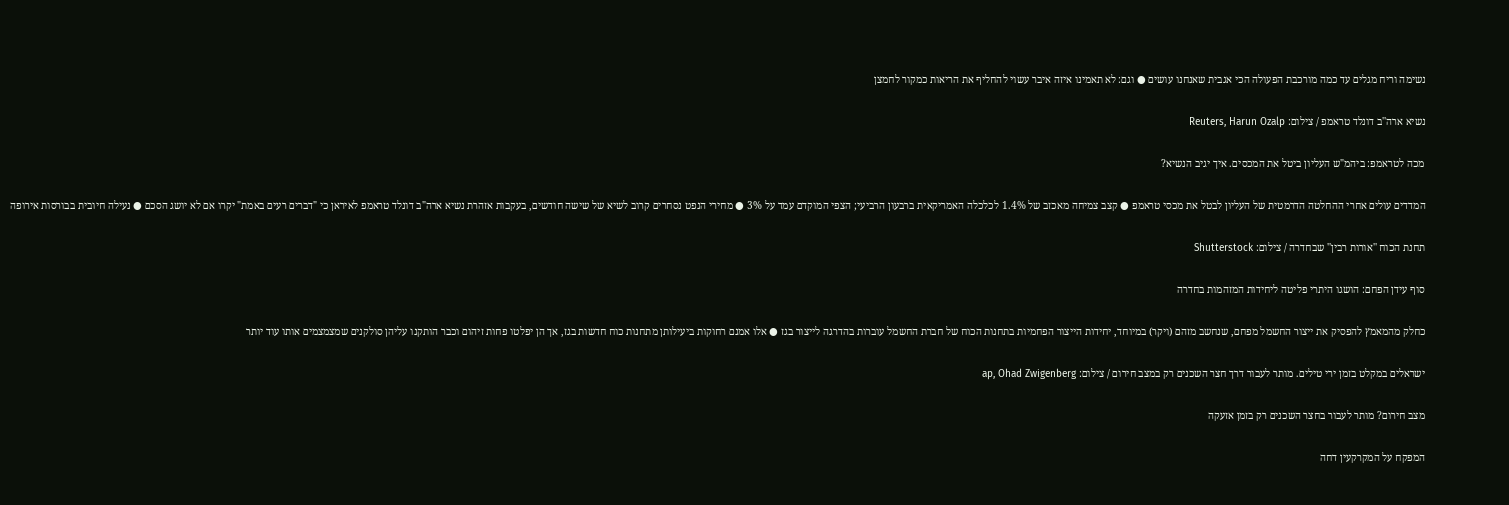נשימה וריח מגלים עד כמה מורכבת הפעולה הכי אגבית שאנחנו עושים ● וגם: לא תאמינו איזה איבר עשוי להחליף את הריאות כמקור לחמצן

נשיא ארה''ב דונלד טראמפ / צילום: Reuters, Harun Ozalp

מכה לטראמפ: ביהמ"ש העליון ביטל את המכסים. איך יגיב הנשיא?

המדדים עולים אחרי ההחלטה הדרמטית של העליון לבטל את מכסי טראמפ ● קצב צמיחה מאכזב של 1.4% לכלכלה האמריקאית ברבעון הרביעי; הצפי המוקדם עמד על 3% ● מחירי הנפט נסחרים קרוב לשיא של שישה חודשים, בעקבות אזהרת נשיא ארה"ב דונלד טראמפ לאיראן כי "דברים רעים באמת" יקרו אם לא יושג הסכם ● נעילה חיובית בבורסות אירופה

תחנת הכוח ''אורות רבין'' שבחדרה / צילום: Shutterstock

סוף עידן הפחם: הושגו היתרי פליטה ליחידות המזהמות בחדרה

כחלק מהמאמץ להפסיק את ייצור החשמל מפחם, שנחשב מזהם (ויקר) במיוחד, יחידות הייצור הפחמיות בתחנות הכוח של חברת החשמל עוברות בהדרגה לייצור בגז ● אלו אמנם רחוקות ביעילותן מתחנות כוח חדשות בגז, אך הן יפלטו פחות זיהום וכבר הותקנו עליהן סולקנים שמצמצמים אותו עוד יותר

ישראלים במקלט בזמן ירי טילים. מותר לעבור דרך חצר השכנים רק במצב חירום / צילום: ap, Ohad Zwigenberg

מצב חירום? מותר לעבור בחצר השכנים רק בזמן אזעקה

המפקח על המקרקעין דחה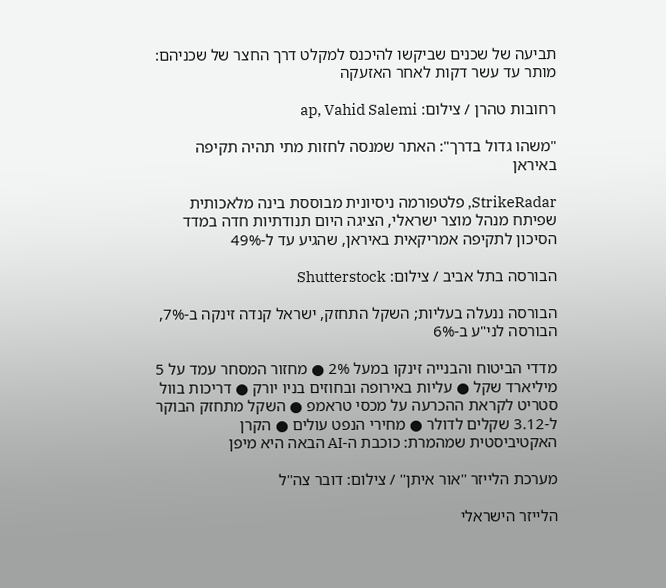תביעה של שכנים שביקשו להיכנס למקלט דרך החצר של שכניהם: מותר עד עשר דקות לאחר האזעקה

רחובות טהרן / צילום: ap, Vahid Salemi

"משהו גדול בדרך": האתר שמנסה לחזות מתי תהיה תקיפה באיראן

StrikeRadar, פלטפורמה ניסיונית מבוססת בינה מלאכותית שפיתח מנהל מוצר ישראלי, הציגה היום תנודתיות חדה במדד הסיכון לתקיפה אמריקאית באיראן, שהגיע עד ל-49%

הבורסה בתל אביב / צילום: Shutterstock

הבורסה ננעלה בעליות; השקל התחזק, ישראל קנדה זינקה ב-7%, הבורסה לני"ע ב-6%

מדדי הביטוח והבנייה זינקו במעל 2% ● מחזור המסחר עמד על 5 מיליארד שקל ● עליות באירופה ובחוזים בניו יורק ● דריכות בוול סטריט לקראת ההכרעה על מכסי טראמפ ● השקל מתחזק הבוקר ל-3.12 שקלים לדולר ● מחירי הנפט עולים ● הקרן האקטיביסטית שמהמרת: כוכבת ה-AI הבאה היא מיפן

מערכת הלייזר ''אור איתן'' / צילום: דובר צה''ל

הלייזר הישראלי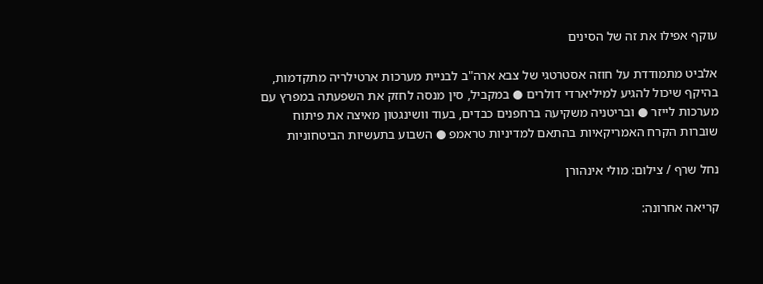עוקף אפילו את זה של הסינים

אלביט מתמודדת על חוזה אסטרטגי של צבא ארה"ב לבניית מערכות ארטילריה מתקדמות, בהיקף שיכול להגיע למיליארדי דולרים ● במקביל, סין מנסה לחזק את השפעתה במפרץ עם מערכות לייזר ● ובריטניה משקיעה ברחפנים כבדים, בעוד וושינגטון מאיצה את פיתוח שוברות הקרח האמריקאיות בהתאם למדיניות טראמפ ● השבוע בתעשיות הביטחוניות

נחל שרף / צילום: מולי אינהורן

קריאה אחרונה: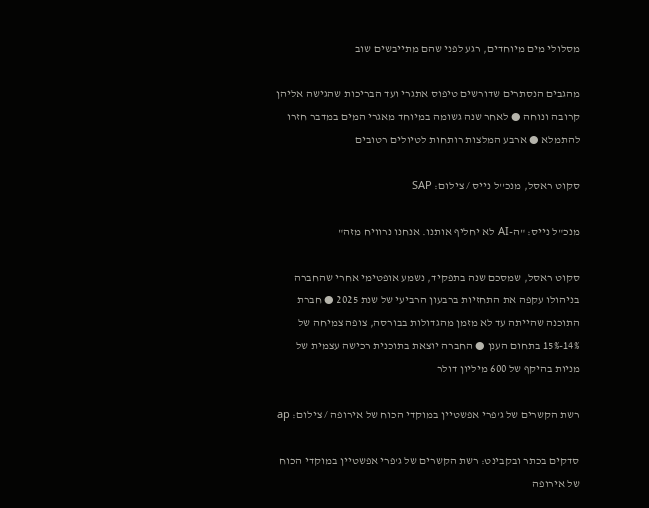מסלולי מים מיוחדים, רגע לפני שהם מתייבשים שוב

מהגבים הנסתרים שדורשים טיפוס אתגרי ועד הבריכות שהגישה אליהן קרובה ונוחה ● לאחר שנה גשומה במיוחד מאגרי המים במדבר חזרו להתמלא ● ארבע המלצות רותחות לטיולים רטובים

סקוט ראסל, מנכ''ל נייס / צילום: SAP

מנכ"ל נייס: "ה-AI לא יחליף אותנו. אנחנו נרוויח מזה"

סקוט ראסל, שמסכם שנה בתפקיד, נשמע אופטימי אחרי שהחברה בניהולו עקפה את התחזיות ברבעון הרביעי של שנת 2025 ● חברת התוכנה שהייתה עד לא מזמן מהגדולות בבורסה, צופה צמיחה של 14%-15% בתחום הענן ● החברה יוצאת בתוכנית רכישה עצמית של מניות בהיקף של 600 מיליון דולר

רשת הקשרים של ג'פרי אפשטיין במוקדי הכוח של אירופה / צילום: ap

סדקים בכתר ובקבינט: רשת הקשרים של ג'פרי אפשטיין במוקדי הכוח של אירופה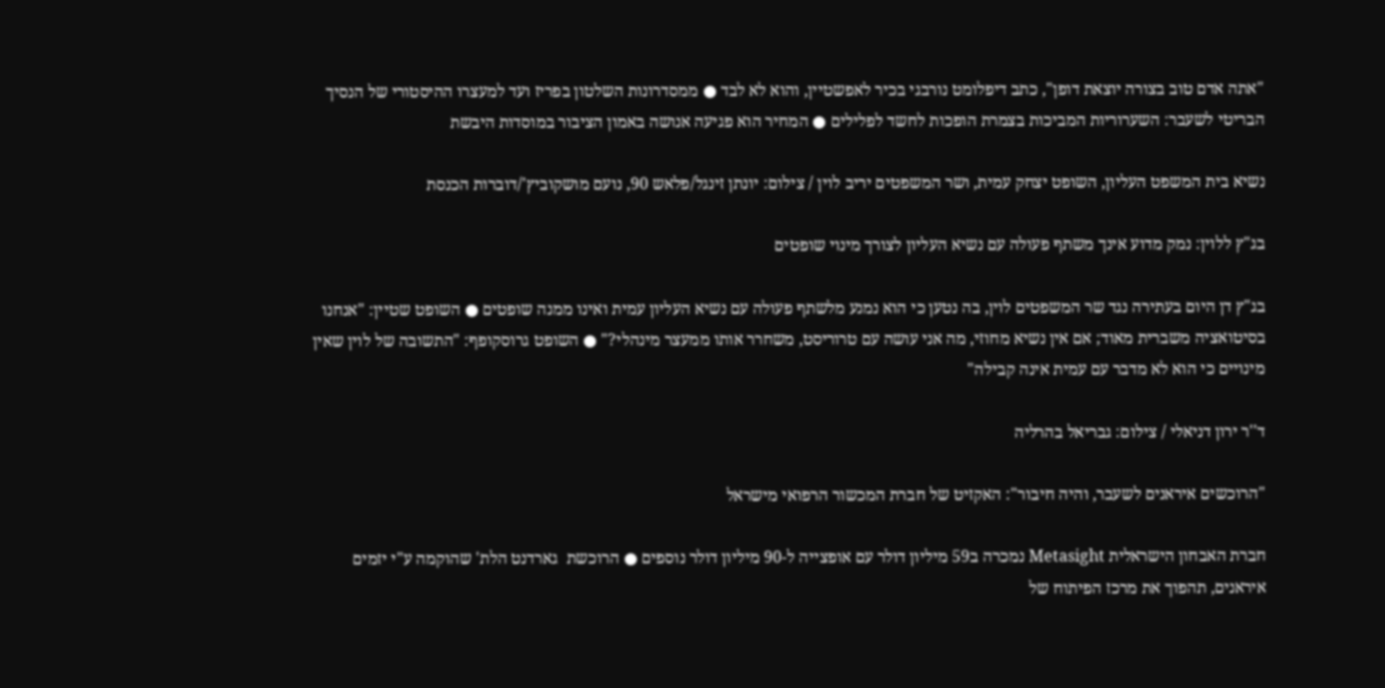"אתה אדם טוב בצורה יוצאת דופן", כתב דיפלומט נורבגי בכיר לאפשטיין, והוא לא לבד ● ממסדרונות השלטון בפריז ועד למעצרו ההיסטורי של הנסיך הבריטי לשעבר: השערוריות המביכות בצמרת הופכות לחשד לפלילים ● המחיר הוא פגיעה אנושה באמון הציבור במוסדות היבשת

נשיא בית המשפט העליון, השופט יצחק עמית, ושר המשפטים יריב לוין / צילום: יונתן זינגל/פלאש 90, נועם מושקוביץ'/דוברות הכנסת

בג"ץ ללוין: נמק מדוע אינך משתף פעולה עם נשיא העליון לצורך מינוי שופטים

בג"ץ דן היום בעתירה נגד שר המשפטים לוין, בה נטען כי הוא נמנע מלשתף פעולה עם נשיא העליון עמית ואינו ממנה שופטים ● השופט שטיין: "אנחנו בסיטואציה משברית מאוד; אם אין נשיא מחוזי, מה אני עושה עם טרוריסט, משחרר אותו ממעצר מינהלי?" ● השופט גרוסקופף: "התשובה של לוין שאין מינויים כי הוא לא מדבר עם עמית אינה קבילה"

ד''ר ירון דניאלי / צילום: גבריאל בהרליה

"הרוכשים איראנים לשעבר, והיה חיבור": האקזיט של חברת המכשור הרפואי מישראל

חברת האבחון הישראלית Metasight נמכרה ב59 מיליון דולר עם אופצייה ל-90 מיליון דולר נוספים ● הרוכשת  גארדנט הלת' שהוקמה ע"י יזמים איראנים, תהפוך את מרכז הפיתוח של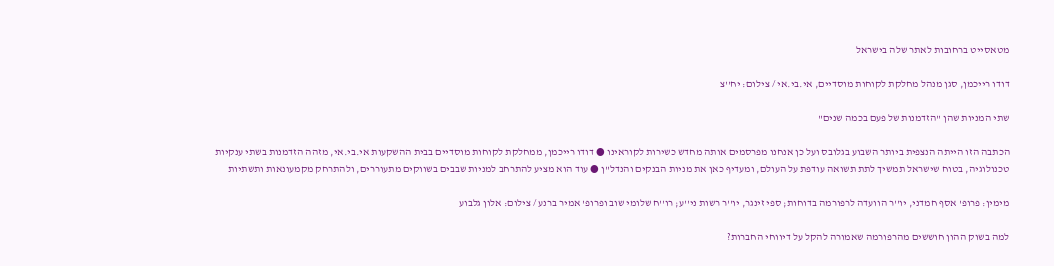מטאסייט ברחובות לאתר שלה בישראל

דודו רייכמן, סגן מנהל מחלקת לקוחות מוסדיים, אי.בי.אי / צילום: יח''צ

שתי המניות שהן "הזדמנות של פעם בכמה שנים"

הכתבה הזו הייתה הנצפית ביותר השבוע בגלובס ועל כן אנחנו מפרסמים אותה מחדש כשירות לקוראינו ● דודו רייכמן, ממחלקת לקוחות מוסדיים בבית ההשקעות אי.בי.אי, מזהה הזדמנות בשתי ענקיות טכנולוגיה, בטוח שישראל תמשיך לתת תשואה עודפת על העולם, ומעדיף כאן את מניות הבנקים והנדל"ן ● עוד הוא מציע להתרחב למניות שבבים בשווקים מתעוררים, ולהתרחק מקמעונאות ותשתיות

מימין: פרופ' אסף חמדני, יו''ר הוועדה לרפורמה בדוחות; ספי זינגר, יו''ר רשות ני''ע; רו''ח שלומי שוב ופרופ' אמיר ברנע / צילום: אלון גלבוע

למה בשוק ההון חוששים מהרפורמה שאמורה להקל על דיווחי החברות?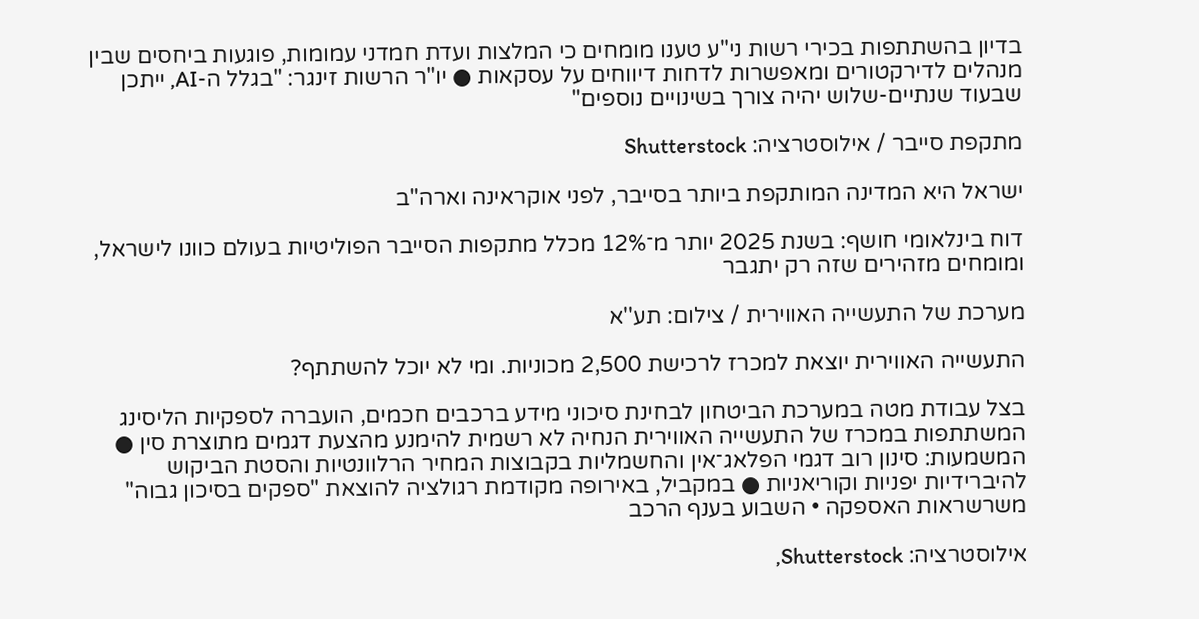בדיון בהשתתפות בכירי רשות ני"ע טענו מומחים כי המלצות ועדת חמדני עמומות, פוגעות ביחסים שבין מנהלים לדירקטורים ומאפשרות לדחות דיווחים על עסקאות ● יו"ר הרשות זינגר: "בגלל ה-AI, ייתכן שבעוד שנתיים-שלוש יהיה צורך בשינויים נוספים"

מתקפת סייבר / אילוסטרציה: Shutterstock

ישראל היא המדינה המותקפת ביותר בסייבר, לפני אוקראינה וארה"ב

דוח בינלאומי חושף: בשנת 2025 יותר מ־12% מכלל מתקפות הסייבר הפוליטיות בעולם כוונו לישראל, ומומחים מזהירים שזה רק יתגבר

מערכת של התעשייה האווירית / צילום: תע''א

התעשייה האווירית יוצאת למכרז לרכישת 2,500 מכוניות. ומי לא יוכל להשתתף?

בצל עבודת מטה במערכת הביטחון לבחינת סיכוני מידע ברכבים חכמים, הועברה לספקיות הליסינג המשתתפות במכרז של התעשייה האווירית הנחיה לא רשמית להימנע מהצעת דגמים מתוצרת סין ● המשמעות: סינון רוב דגמי הפלאג־אין והחשמליות בקבוצות המחיר הרלוונטיות והסטת הביקוש להיברידיות יפניות וקוריאניות ● במקביל, באירופה מקודמת רגולציה להוצאת "ספקים בסיכון גבוה" משרשראות האספקה • השבוע בענף הרכב

אילוסטרציה: Shutterstock,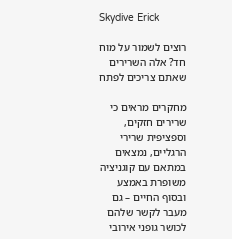Skydive Erick

רוצים לשמור על מוח חד? אלה השרירים שאתם צריכים לפתח

מחקרים מראים כי שרירים חזקים, וספציפית שרירי הרגליים, נמצאים במתאם עם קוגניציה משופרת באמצע ובסוף החיים – גם מעבר לקשר שלהם לכושר גופני אירובי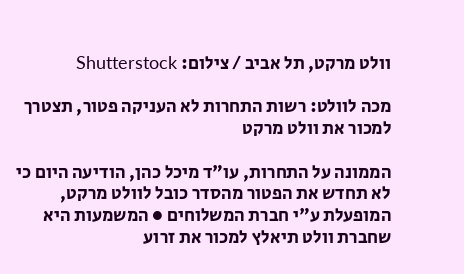וולט מרקט, תל אביב / צילום: Shutterstock

מכה לוולט: רשות התחרות לא העניקה פטור, תצטרך למכור את וולט מרקט

הממונה על התחרות, עו"ד מיכל כהן, הודיעה היום כי לא תחדש את הפטור מהסדר כובל לוולט מרקט, המופעלת ע"י חברת המשלוחים ● המשמעות היא שחברת וולט תיאלץ למכור את זרוע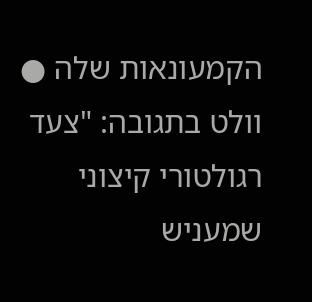הקמעונאות שלה ● וולט בתגובה: "צעד רגולטורי קיצוני שמעניש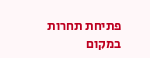פתיחת תחרות במקום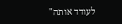לעודד אותה"